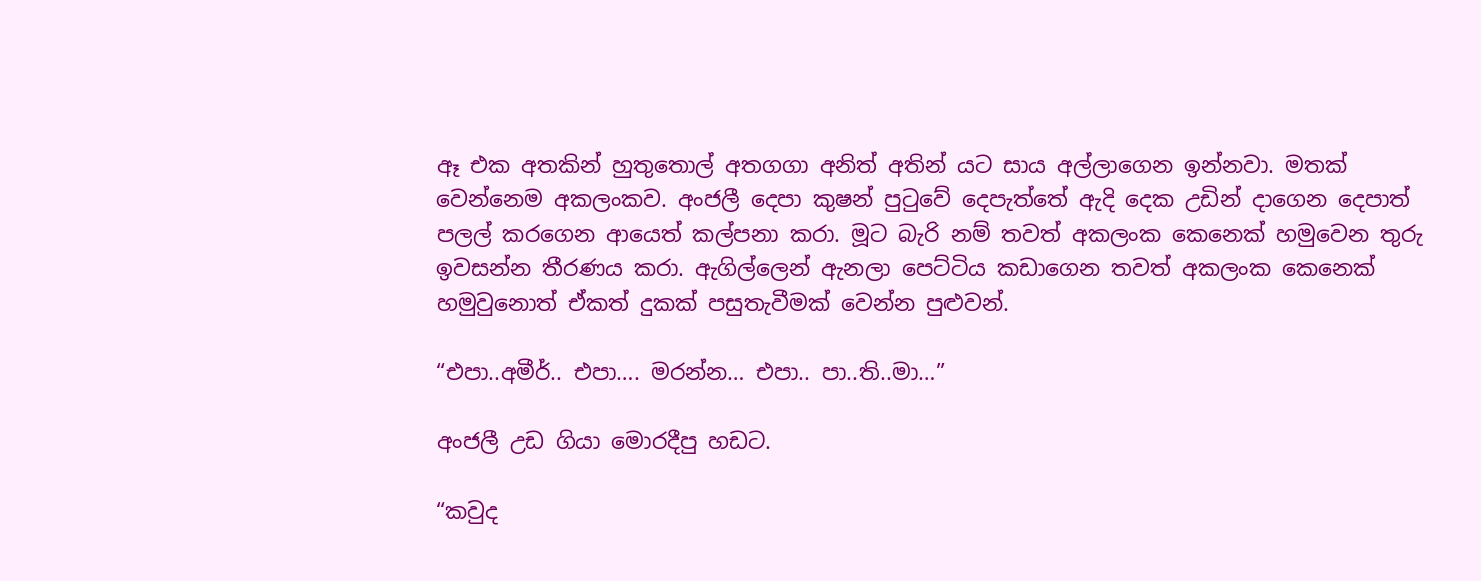ඈ එක අතකින් හුතුතොල් අතගගා අනිත් අතින් යට සාය අල්ලාගෙන ඉන්නවා. මතක් වෙන්නෙම අකලංකව. අංජලී දෙපා කුෂන් පුටුවේ දෙපැත්තේ ඇදි දෙක උඩින් දාගෙන දෙපාත් පලල් කරගෙන ආයෙත් කල්පනා කරා. මූට බැරි නම් තවත් අකලංක කෙනෙක් හමුවෙන තුරු ඉවසන්න තීරණය කරා. ඇගිල්ලෙන් ඇනලා පෙට්ටිය කඩාගෙන තවත් අකලංක කෙනෙක් හමුවුනොත් ඒකත් දුකක් පසුතැවීමක් වෙන්න පුළුවන්.

“එපා..අමීර්.. එපා…. මරන්න… එපා.. පා..ති..මා…”

අංජලී උඩ ගියා මොරදීපු හඩට.

“කවුද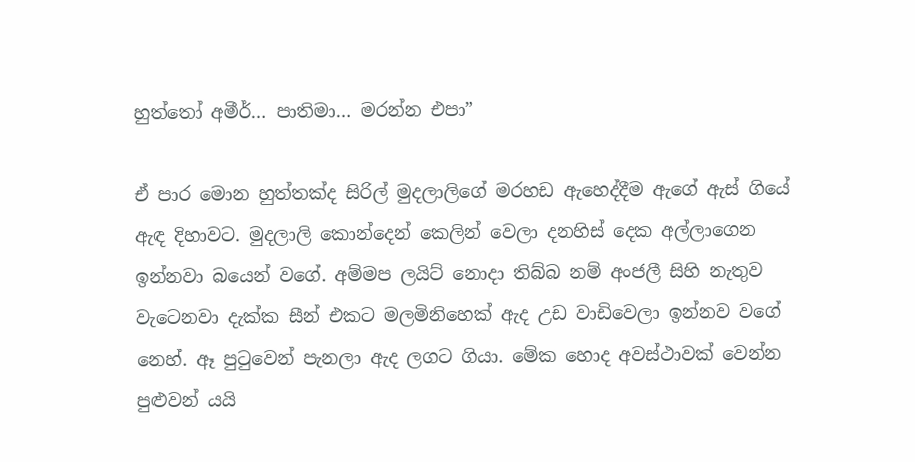හුත්තෝ අමීර්… පාතිමා… මරන්න එපා”

ඒ පාර මොන හුත්තක්ද සිරිල් මුදලාලිගේ මරහඩ ඇහෙද්දීම ඇගේ ඇස් ගියේ ඇඳ දිහාවට. මුදලාලි කොන්දෙන් කෙලින් වෙලා දනහිස් දෙක අල්ලාගෙන ඉන්නවා බයෙන් වගේ. අම්මප ලයිට් නොදා තිබ්බ නම් අංජලී සිහි නැතුව වැටෙනවා දැක්ක සීන් එකට මලමිනිහෙක් ඇද උඩ වාඩිවෙලා ඉන්නව වගේ නෙහ්. ඈ පුටුවෙන් පැනලා ඇද ලගට ගියා. මේක හොද අවස්ථාවක් වෙන්න පුළුවන් යයි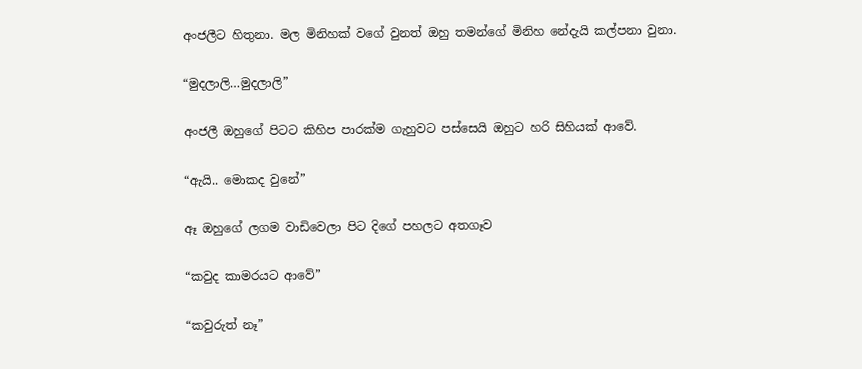අංජලීට හිතුනා. මල මිනිහක් වගේ වුනත් ඔහු තමන්ගේ මිනිහ නේදැයි කල්පනා වුනා.

“මුදලාලි…මුදලාලි”

අංජලී ඔහුගේ පිටට කිහිප පාරක්ම ගැහුවට පස්සෙයි ඔහුට හරි සිහියක් ආවේ.

“ඇයි.. මොකද වුනේ”

ඈ ඔහුගේ ලගම වාඩිවෙලා පිට දිගේ පහලට අතගෑව

“කවුද කාමරයට ආවේ”

“කවුරුත් නෑ”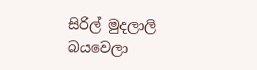සිරිල් මුදලාලි බයවෙලා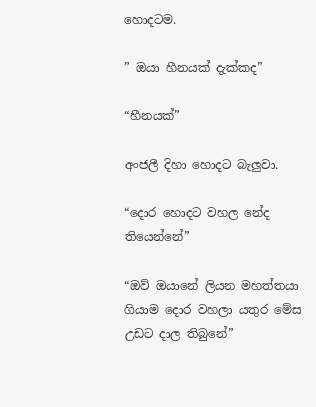හොදටම.

” ඔයා හීනයක් දැක්කද”

“හීනයක්”

අංජලී දිහා හොදට බැලුවා.

“දොර හොදට වහල නේද තියෙන්නේ”

“ඔව් ඔයානේ ලියන මහත්තයා ගියාම දොර වහලා යතුර මේස උඩට දාල තිබුනේ”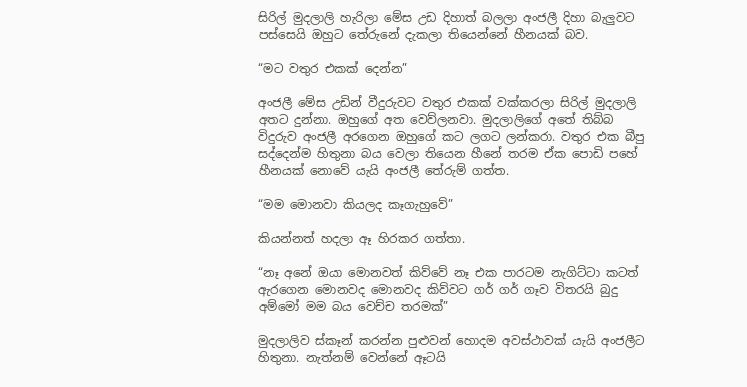සිරිල් මුදලාලි හැරිලා මේස උඩ දිහාත් බලලා අංජලී දිහා බැලුවට පස්සෙයි ඔහුට තේරුනේ දැකලා තියෙන්නේ හීනයක් බව.

“මට වතුර එකක් දෙන්න”

අංජලී මේස උඩින් වීදුරුවට වතුර එකක් වක්කරලා සිරිල් මුදලාලි අතට දුන්නා. ඔහුගේ අත වෙව්ලනවා. මුදලාලිගේ අතේ තිබ්බ විදුරුව අංජලී අරගෙන ඔහුගේ කට ලගට ලන්කරා. වතුර එක බීපු සද්දෙන්ම හිතුනා බය වෙලා තියෙන හීනේ තරම ඒක පොඩි පහේ හීනයක් නොවේ යැයි අංජලී තේරුම් ගත්ත.

“මම මොනවා කියලද කෑගැහුවේ”

කියන්නත් හදලා ඈ හිරකර ගත්තා.

“නෑ අනේ ඔයා මොනවත් කිව්වේ නෑ එක පාරටම නැගිට්ටා කටත් ඇරගෙන මොනවද මොනවද කිව්වට ගර් ගර් ගෑව විතරයි බුදු අම්මෝ මම බය වෙච්ච තරමක්”

මුදලාලිව ස්කෑන් කරන්න පුළුවන් හොදම අවස්ථාවක් යැයි අංජලීට හිතුනා. නැත්නම් වෙන්නේ ඈටයි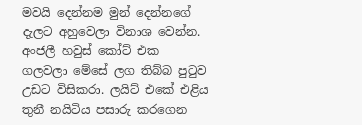මවයි දෙන්නම මුන් දෙන්නගේ දැලට අහුවෙලා විනාශ වෙන්න. අංජලී හවුස් කෝට් එක ගලවලා මේසේ ලග තිබ්බ පුටුව උඩට විසිකරා. ලයිට් එකේ එළිය තුනී නයිටිය පසාරු කරගෙන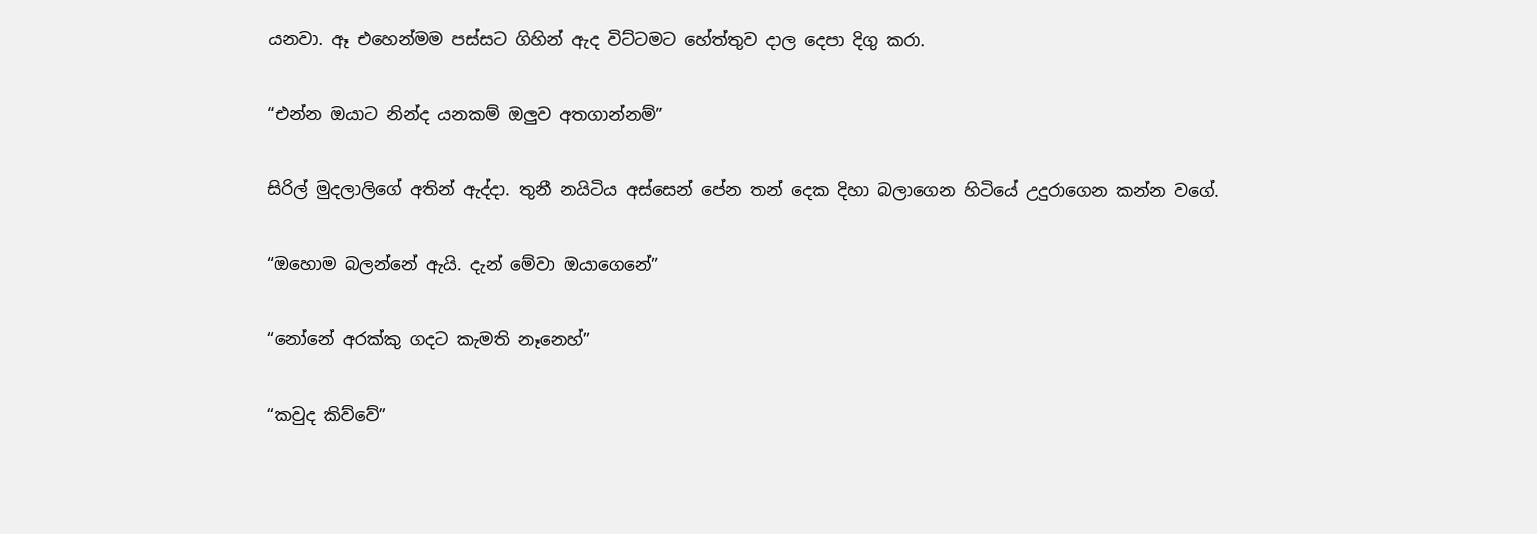යනවා. ඈ එහෙන්මම පස්සට ගිහින් ඇද විට්ටමට හේත්තුව දාල දෙපා දිගු කරා.

“එන්න ඔයාට නින්ද යනකම් ඔලුව අතගාන්නම්”

සිරිල් මුදලාලිගේ අතින් ඇද්දා. තුනී නයිටිය අස්සෙන් පේන තන් දෙක දිහා බලාගෙන හිටියේ උදුරාගෙන කන්න වගේ.

“ඔහොම බලන්නේ ඇයි. දැන් මේවා ඔයාගෙනේ”

“නෝනේ අරක්කු ගදට කැමති නෑනෙහ්”

“කවුද කිව්වේ”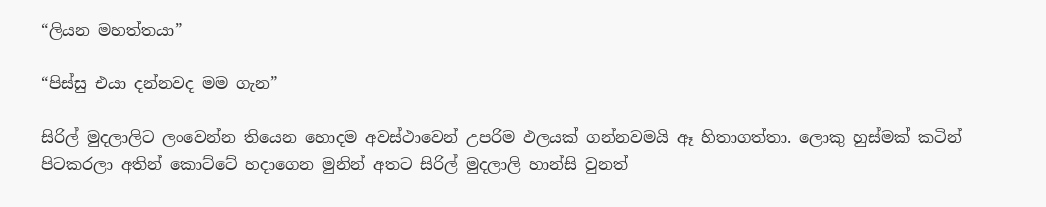“ලියන මහත්තයා”

“පිස්සු එයා දන්නවද මම ගැන”

සිරිල් මුදලාලිට ලංවෙන්න තියෙන හොදම අවස්ථාවෙන් උපරිම ඵලයක් ගන්නවමයි ඈ හිතාගත්තා. ලොකු හුස්මක් කටින් පිටකරලා අතින් කොට්ටේ හදාගෙන මුනින් අතට සිරිල් මුදලාලි හාන්සි වුනත්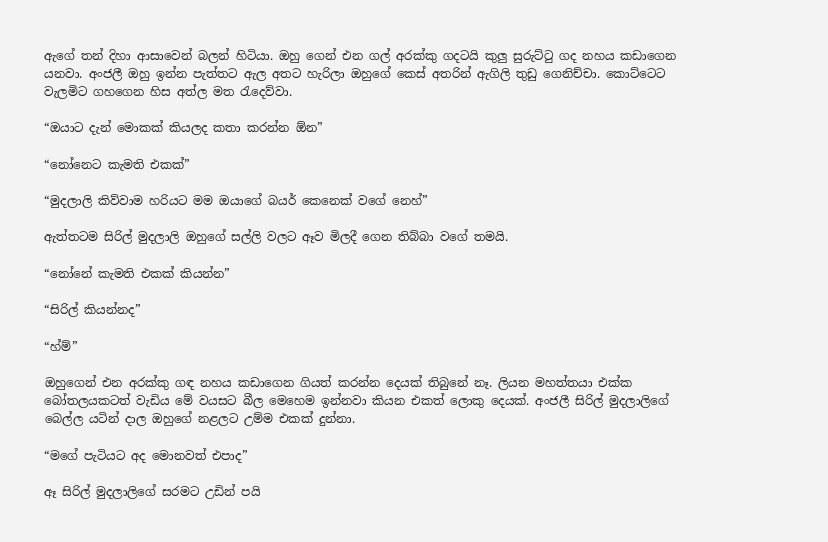ඇගේ තන් දිහා ආසාවෙන් බලන් හිටියා. ඔහු ගෙන් එන ගල් අරක්කු ගදටයි කුලු සුරුට්ටු ගද නහය කඩාගෙන යනවා. අංජලී ඔහු ඉන්න පැත්තට ඇල අතට හැරිලා ඔහුගේ කෙස් අතරින් ඇගිලි තුඩු ගෙනිච්චා. කොට්ටෙට වැලමිට ගහගෙන හිස අත්ල මත රැදෙව්වා.

“ඔයාට දැන් මොකක් කියලද කතා කරන්න ඕන”

“නෝනෙට කැමති එකක්”

“මුදලාලි කිව්වාම හරියට මම ඔයාගේ බයර් කෙනෙක් වගේ නෙහ්”

ඇත්තටම සිරිල් මුදලාලි ඔහුගේ සල්ලි වලට ඈව මිලදී ගෙන තිබ්බා වගේ තමයි.

“නෝනේ කැමති එකක් කියන්න”

“සිරිල් කියන්නද”

“හ්ම්”

ඔහුගෙන් එන අරක්කු ගඳ නහය කඩාගෙන ගියත් කරන්න දෙයක් තිබුනේ නෑ. ලියන මහත්තයා එක්ක බෝතලයකටත් වැඩිය මේ වයසට බීල මෙහෙම ඉන්නවා කියන එකත් ලොකු දෙයක්. අංජලී සිරිල් මුදලාලිගේ බෙල්ල යටින් දාල ඔහුගේ නළලට උම්ම එකක් දුන්නා.

“මගේ පැටියට අද මොනවත් එපාද”

ඈ සිරිල් මුදලාලිගේ සරමට උඩින් පයි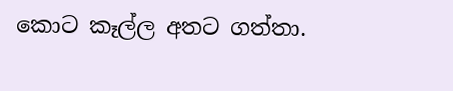කොට කෑල්ල අතට ගත්තා.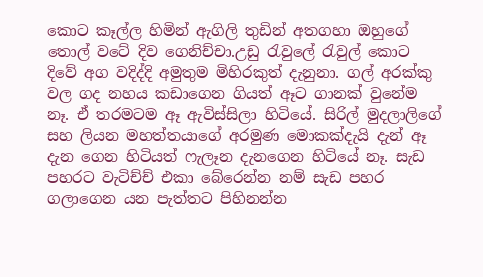කොට කෑල්ල හිමින් ඇගිලි තුඩින් අතගහා ඔහුගේ තොල් වටේ දිව ගෙනිච්චා.උඩු රැවුලේ රැවුල් කොට දිවේ අග වදිද්දි අමුතුම මිහිරකුත් දැනුනා. ගල් අරක්කු වල ගද නහය කඩාගෙන ගියත් ඈට ගානක් වුනේම නෑ. ඒ තරමටම ඈ ඇවිස්සිලා හිටියේ. සිරිල් මුදලාලිගේ සහ ලියන මහත්තයාගේ අරමුණ මොකක්දැයි දැන් ඈ දැන ගෙන හිටියත් ෆැලෑන දැනගෙන හිටියේ නෑ. සැඩ පහරට වැටිච්ච් එකා බේරෙන්න නම් සැඩ පහර ගලාගෙන යන පැත්තට පිහිනන්න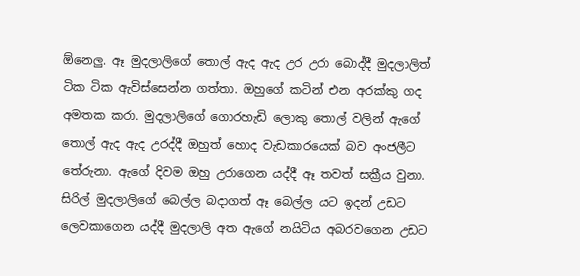ඕනෙලු. ඈ මුදලාලිගේ තොල් ඇද ඇද උර උරා බොද්දී මුදලාලිත් ටික ටික ඇවිස්සෙන්න ගත්තා. ඔහුගේ කටින් එන අරක්කු ගද අමතක කරා. මුදලාලිගේ ගොරහැඩි ලොකු තොල් වලින් ඇගේ තොල් ඇද ඇද උරද්දී ඔහුත් හොද වැඩකාරයෙක් බව අංජලීට තේරුනා. ඇගේ දිවම ඔහු උරාගෙන යද්දී ඈ තවත් සක්‍රීය වුනා. සිරිල් මුදලාලිගේ බෙල්ල බදාගත් ඈ බෙල්ල යට ඉදන් උඩට ලෙවකාගෙන යද්දී මුදලාලි අත ඇගේ නයිටිය අබරවගෙන උඩට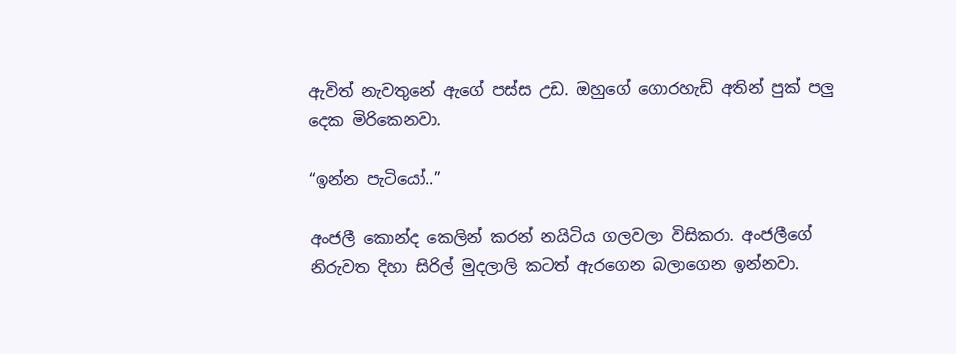ඇවිත් නැවතුනේ ඇගේ පස්ස උඩ. ඔහුගේ ගොරහැඩි අතින් පුක් පලු දෙක මිරිකෙනවා.

“ඉන්න පැටියෝ..”

අංජලී කොන්ද කෙලින් කරන් නයිටිය ගලවලා විසිකරා. අංජලීගේ නිරුවත දිහා සිරිල් මුදලාලි කටත් ඇරගෙන බලාගෙන ඉන්නවා.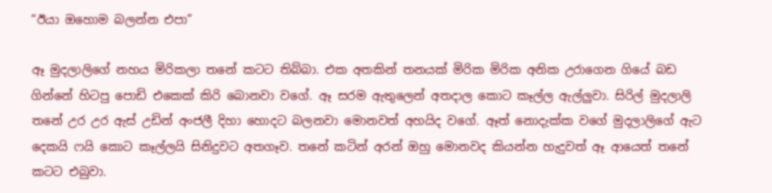“ඊයා ඔහොම බලන්න එපා”

ඈ මුදලාලිගේ නහය මිරිකලා තනේ කටට තිබ්බා. එක අතකින් තනයක් මිරික මිරික අනික උරාගෙන ගියේ බඩ ගින්නේ හිටපු පොඩි එකෙක් කිරි බොනවා වගේ. ඈ සරම ඇතුලෙන් අතදාල කොට කෑල්ල ඇල්ලුවා. සිරිල් මුදලාලි තනේ උර උර ඇස් උඩින් අංජලී දිහා හොදට බලනවා මොනවත් අහයිද වගේ. ඈත් නොදැක්ක වගේ මුදලාලිගේ ඇට දෙකයි ෆයි කොට කෑල්ලයි සිනිදුවට අතගෑව. තනේ කටින් අරන් ඔහු මොනවද කියන්න හැදුවත් ඈ ආයෙත් තනේ කටට එබුවා.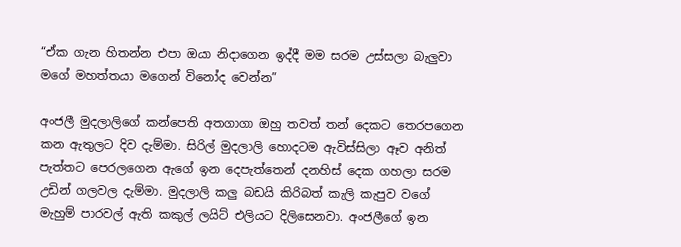“ඒක ගැන හිතන්න එපා ඔයා නිදාගෙන ඉද්දී මම සරම උස්සලා බැලුවා මගේ මහත්තයා මගෙන් විනෝද වෙන්න”

අංජලී මුදලාලිගේ කන්පෙති අතගාගා ඔහු තවත් තන් දෙකට තෙරපගෙන කන ඇතුලට දිව දැම්මා. සිරිල් මුදලාලි හොදටම ඇවිස්සිලා ඈව අනිත් පැත්තට පෙරලගෙන ඇගේ ඉන දෙපැත්තෙන් දනහිස් දෙක ගහලා සරම උඩින් ගලවල දැම්මා. මුදලාලි කලු බඩයි කිරිබත් කැලි කැපුව වගේ මැහුම් පාරවල් ඇති කකුල් ලයිට් එලියට දිලිසෙනවා. අංජලීගේ ඉන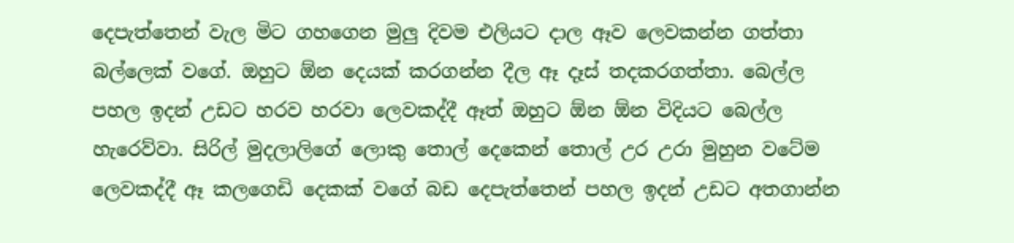දෙපැත්තෙන් වැල මිට ගහගෙන මුලු දිවම එලියට දාල ඈව ලෙවකන්න ගත්තා බල්ලෙක් වගේ. ඔහුට ඕන දෙයක් කරගන්න දීල ඈ දෑස් තදකරගත්තා. බෙල්ල පහල ඉදන් උඩට හරව හරවා ලෙවකද්දී ඈත් ඔහුට ඕන ඕන විදියට බෙල්ල හැරෙව්වා. සිරිල් මුදලාලිගේ ලොකු තොල් දෙකෙන් තොල් උර උරා මුහුන වටේම ලෙවකද්දී ඈ කලගෙඩි දෙකක් වගේ බඩ දෙපැත්තෙන් පහල ඉදන් උඩට අතගාන්න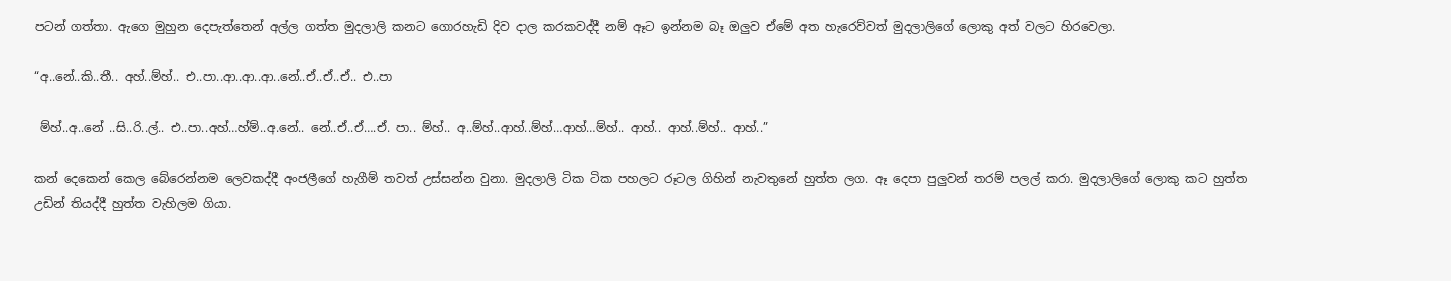පටන් ගත්තා. ඇගෙ මුහුන දෙපැත්තෙන් අල්ල ගත්ත මුදලාලි කනට ගොරහැඩි දිව දාල කරකවද්දී නම් ඈට ඉන්නම බෑ ඔලුව ඒමේ අත හැරෙව්වත් මුදලාලිගේ ලොකු අත් වලට හිරවෙලා.

“අ..නේ..කි..තී.. අහ්..ම්හ්.. එ..පා..ආ..ආ..ආ..නේ..ඒ..ඒ..ඒ.. එ..පා

 ම්හ්..අ..නේ ..සි..රි..ල්.. එ..පා..අහ්…හ්ම්..අ.නේ.. නේ..ඒ..ඒ….ඒ. පා.. ම්හ්.. අ..ම්හ්..ආහ්..ම්හ්…ආහ්…ම්හ්.. ආහ්.. ආහ්..ම්හ්.. ආහ්..”

කන් දෙකෙන් කෙල බේරෙන්නම ලෙවකද්දී අංජලීගේ හැගීම් තවත් උස්සන්න වුනා. මුදලාලි ටික ටික පහලට රූටල ගිහින් නැවතුනේ හුත්ත ලග. ඈ දෙපා පුලුවන් තරම් පලල් කරා. මුදලාලිගේ ලොකු කට හුත්ත උඩින් තියද්දී හුත්ත වැහිලම ගියා.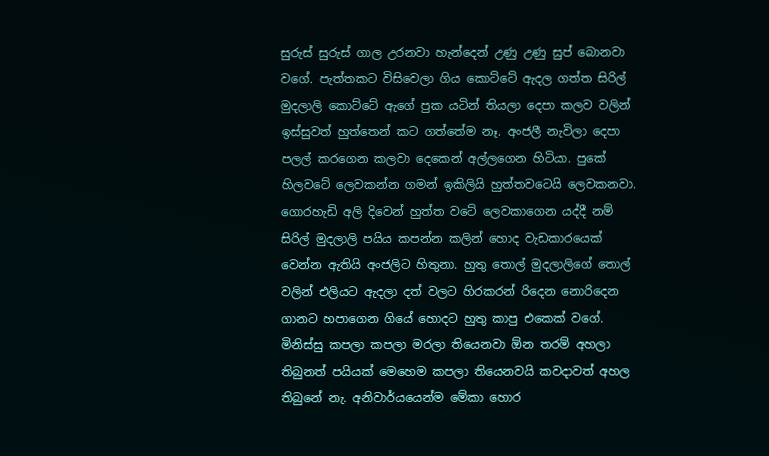සුරුස් සුරුස් ගාල උරනවා හැන්දෙන් උණු උණු සුප් බොනවා වගේ. පැත්තකට විසිවෙලා ගිය කොට්ටේ ඇදල ගත්ත සිරිල් මුදලාලි කොට්ටේ ඇගේ පුක යටින් තියලා දෙපා කලව වලින් ඉස්සුවත් හුත්තෙන් කට ගත්තේම නෑ. අංජලී නැවිලා දෙපා පලල් කරගෙන කලවා දෙකෙන් අල්ලගෙන හිටියා. පුකේ හිලවටේ ලෙවකන්න ගමන් ඉකිලියි හුත්තවටෙයි ලෙවකනවා. ගොරහැඩි අලි දිවෙන් හුත්ත වටේ ලෙවකාගෙන යද්දී නම් සිරිල් මුදලාලි පයිය කපන්න කලින් හොද වැඩකාරයෙක් වෙන්න ඇතියි අංජලිට හිතුනා. හුතු තොල් මුදලාලිගේ තොල් වලින් එලියට ඇදලා දත් වලට හිරකරන් රිදෙන නොරිදෙන ගානට හපාගෙන ගියේ හොදට හුතු කාපු එකෙක් වගේ. මිනිස්සු කපලා කපලා මරලා තියෙනවා ඕන තරම් අහලා තිබුනත් පයියක් මෙහෙම කපලා තියෙනවයි කවදාවත් අහල තිබුනේ නැ. අනිවාර්යයෙන්ම මේකා හොර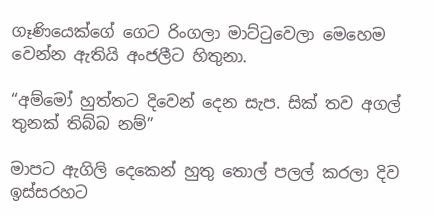ගෑණියෙක්ගේ ගෙට රිංගලා මාට්ටුවෙලා මෙහෙම වෙන්න ඇතියි අංජලීට හිතුනා.

“අම්මෝ හුත්තට දිවෙන් දෙන සැප. සික් තව අගල් තුනක් තිබ්බ නම්”

මාපට ඇගිලි දෙකෙන් හුතු තොල් පලල් කරලා දිව ඉස්සරහට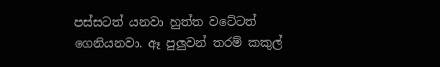පස්සටත් යනවා හුත්ත වටේටත් ගෙනියනවා. ඈ පුලුවන් තරම් කකුල්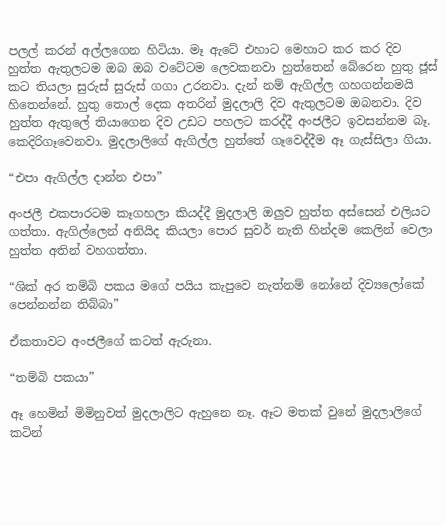පලල් කරන් අල්ලගෙන හිටියා. මෑ ඇටේ එහාට මෙහාට කර කර දිව හුත්ත ඇතුලටම ඔබ ඔබ වටේටම ලෙවකනවා හුත්තෙන් බේරෙන හුතු ජූස් කට තියලා සුරුස් සුරුස් ගගා උරනවා. දැන් නම් ඇගිල්ල ගහගන්නමයි හිතෙන්නේ. හුතු තොල් දෙක අතරින් මුදලාලි දිව ඇතුලටම ඔබනවා. දිව හුත්ත ඇතුලේ තියාගෙන දිව උඩට පහලට කරද්දී අංජලීට ඉවසන්නම බෑ. කෙදිරිගෑවෙනවා. මුදලාලිගේ ඇගිල්ල හුත්තේ ගෑවෙද්දීම ඈ ගැස්සිලා ගියා.

“එපා ඇගිල්ල දාන්න එපා”

අංජලී එකපාරටම කෑගහලා කියද්දී මුදලාලි ඔලුව හුත්ත අස්සෙන් එලියට ගත්තා. ඇගිල්ලෙන් අනියිද කියලා පොර සුවර් නැති හින්දම කෙලින් වෙලා හුත්ත අතින් වහගත්තා.

“ශික් අර තම්බි පකය මගේ පයිය කැපුවෙ නැත්නම් නෝනේ දිව්‍යලෝකේ පෙන්නන්න තිබ්බා”

ඒකතාවට අංජලීගේ කටත් ඇරුනා.

“තම්බි පකයා”

ඈ හෙමින් මිමිනුවත් මුදලාලිට ඇහුනෙ නෑ. ඈට මතක් වුනේ මුදලාලිගේ කටින්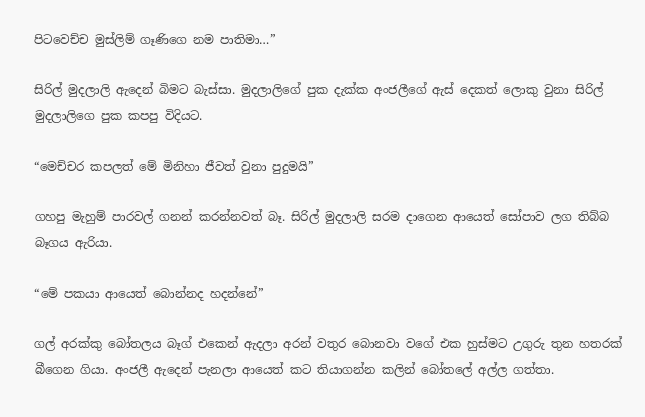පිටවෙච්ච මුස්ලිම් ගෑණිගෙ නම පාතිමා…”

සිරිල් මුදලාලි ඇදෙන් බිමට බැස්සා. මුදලාලිගේ පුක දැක්ක අංජලීගේ ඇස් දෙකත් ලොකු වුනා සිරිල් මුදලාලිගෙ පුක කපපු විදියට.

“මෙච්චර කපලත් මේ මිනිහා ජීවත් වුනා පුදුමයි”

ගහපු මැහුම් පාරවල් ගනන් කරන්නවත් බෑ. සිරිල් මුදලාලි සරම දාගෙන ආයෙත් සෝපාව ලග තිබ්බ බෑගය ඇරියා.

“මේ පකයා ආයෙත් බොන්නද හදන්නේ”

ගල් අරක්කු බෝතලය බෑග් එකෙන් ඇදලා අරන් වතුර බොනවා වගේ එක හුස්මට උගුරු තුන හතරක් බීගෙන ගියා. අංජලී ඇදෙන් පැනලා ආයෙත් කට තියාගන්න කලින් බෝතලේ අල්ල ගත්තා.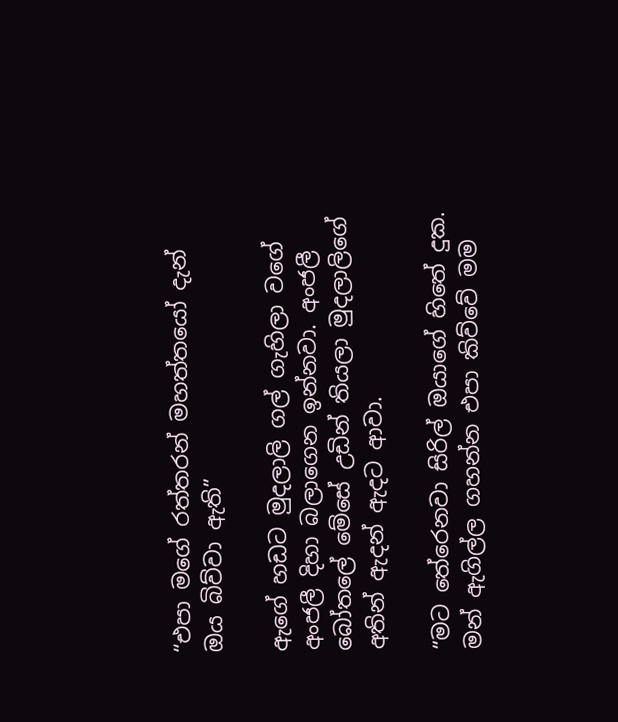“එපා මගේ රත්තරන් මහත්තයෝ දැන් ඔය බිව්වා ඇති”

ඇගේ හඩට මුදලාලි ගල් ගැහිලා වගේ අංජලී දිහා බලාගෙන ඉන්නවා. අංජලී බෝතලේ මේසේ උඩින් තියලා මුදලාලිගේ අතින් ඇදන් ඇදට ආවා.

“මට තේරෙනවා සිරිල් ඔයාගේ හිතේ දුක. මන් ඇගිල්ල ගහන්න එපා කිව්වේ මම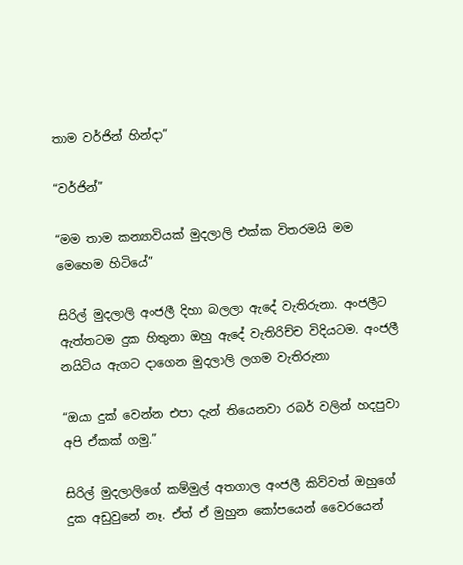තාම වර්ජින් හින්දා”

“වර්ජින්”

“මම තාම කන්‍යාවියක් මුදලාලි එක්ක විතරමයි මම මෙහෙම හිටියේ”

සිරිල් මුදලාලි අංජලී දිහා බලලා ඇදේ වැතිරුනා. අංජලීට ඇත්තටම දුක හිතුනා ඔහු ඇදේ වැතිරිච්ච විදියටම. අංජලී නයිටිය ඇගට දාගෙන මුදලාලි ලගම වැතිරුනා

“ඔයා දුක් වෙන්න එපා දැන් තියෙනවා රබර් වලින් හදපුවා අපි ඒකක් ගමු.”

සිරිල් මුදලාලිගේ කම්මුල් අතගාල අංජලී කිව්වත් ඔහුගේ දුක අඩුවුනේ නෑ. ඒත් ඒ මුහුන කෝපයෙන් වෛරයෙන්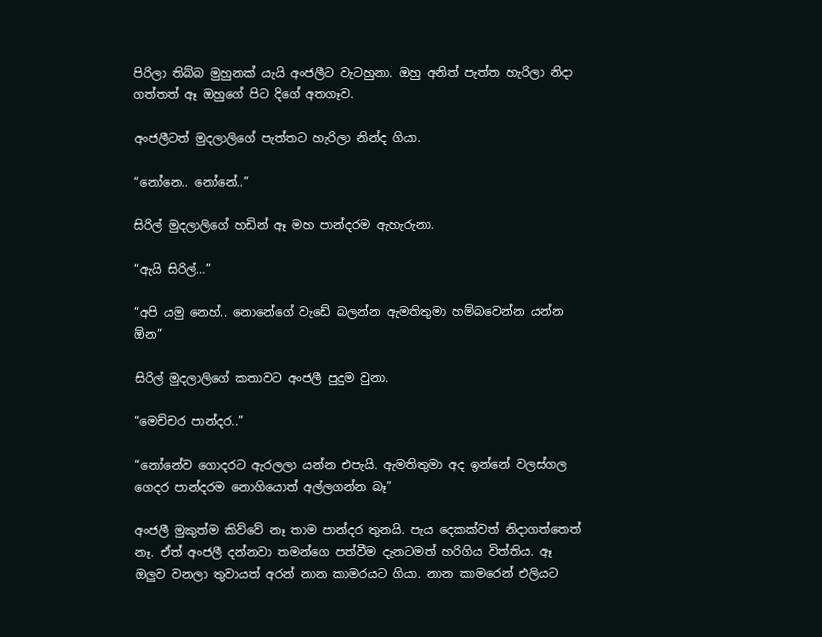පිරිලා තිබ්බ මුහුනක් යැයි අංජලීට වැටහුනා. ඔහු අනිත් පැත්ත හැරිලා නිදා ගත්තත් ඈ ඔහුගේ පිට දිගේ අතගෑව.

අංජලීටත් මුදලාලිගේ පැත්තට හැරිලා නින්ද ගියා.

“නෝනෙ.. නෝනේ..”

සිරිල් මුදලාලිගේ හඩින් ඈ මහ පාන්දරම ඇහැරුනා.

“ඇයි සිරිල්…”

“අපි යමු නෙහ්.. නොනේගේ වැඩේ බලන්න ඇමතිතුමා හම්බවෙන්න යන්න ඕන”

සිරිල් මුදලාලිගේ කතාවට අංජලී පුදුම වුනා.

“මෙච්චර පාන්දර..”

“නෝනේව ගොදරට ඇරලලා යන්න එපැයි. ඇමතිතුමා අද ඉන්නේ වලස්ගල ගෙදර පාන්දරම නොගියොත් අල්ලගන්න බෑ”

අංජලී මුකුත්ම කිව්වේ නෑ තාම පාන්දර තුනයි. පැය දෙකක්වත් නිදාගත්තෙත් නෑ. ඒත් අංජලී දන්නවා තමන්ගෙ පත්වීම දැනටමත් හරිගිය විත්තිය. ඈ ඔලුව වනලා තුවායත් අරන් නාන කාමරයට ගියා. නාන කාමරෙන් එලියට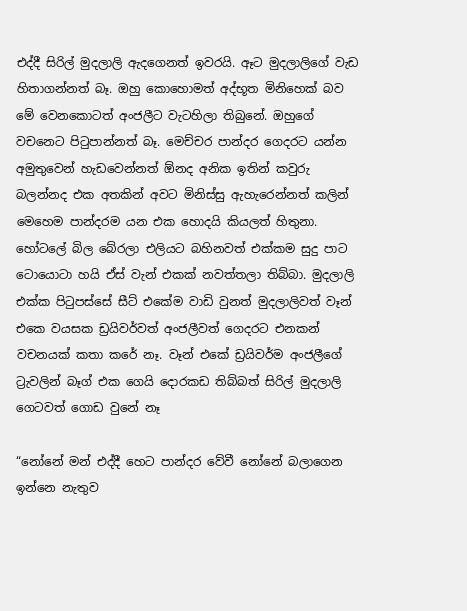එද්දී සිරිල් මුදලාලි ඇදගෙනත් ඉවරයි. ඈට මුදලාලිගේ වැඩ හිතාගන්නත් බෑ. ඔහු කොහොමත් අද්භූත මිනිහෙක් බව මේ වෙනකොටත් අංජලීට වැටහිලා තිබුනේ. ඔහුගේ වචනෙට පිටුපාන්නත් බෑ. මෙච්චර පාන්දර ගෙදරට යන්න අමුතුවෙන් හැඩවෙන්නත් ඕනද අනික ඉතින් කවුරු බලන්නද එක අතකින් අවට මිනිස්සු ඇහැරෙන්නත් කලින් මෙහෙම පාන්දරම යන එක හොදයි කියලත් හිතුනා. හෝටලේ බිල බේරලා එලියට බහිනවත් එක්කම සුදු පාට ටොයොටා හයි ඒස් වැන් එකක් නවත්තලා තිබ්බා. මුදලාලි එක්ක පිටුපස්සේ සීට් එකේම වාඩි වුනත් මුදලාලිවත් වෑන් එකෙ වයසක ඩ්‍රයිවර්වත් අංජලීවත් ගෙදරට එනකන් වචනයක් කතා කරේ නෑ. වෑන් එකේ ඩ්‍රයිවර්ම අංජලීගේ ට්‍රැවලින් බෑග් එක ගෙයි දොරකඩ තිබ්බත් සිරිල් මුදලාලි ගෙටවත් ගොඩ වුනේ නෑ

“නෝනේ මන් එද්දී හෙට පාන්දර වේවී නෝනේ බලාගෙන ඉන්නෙ නැතුව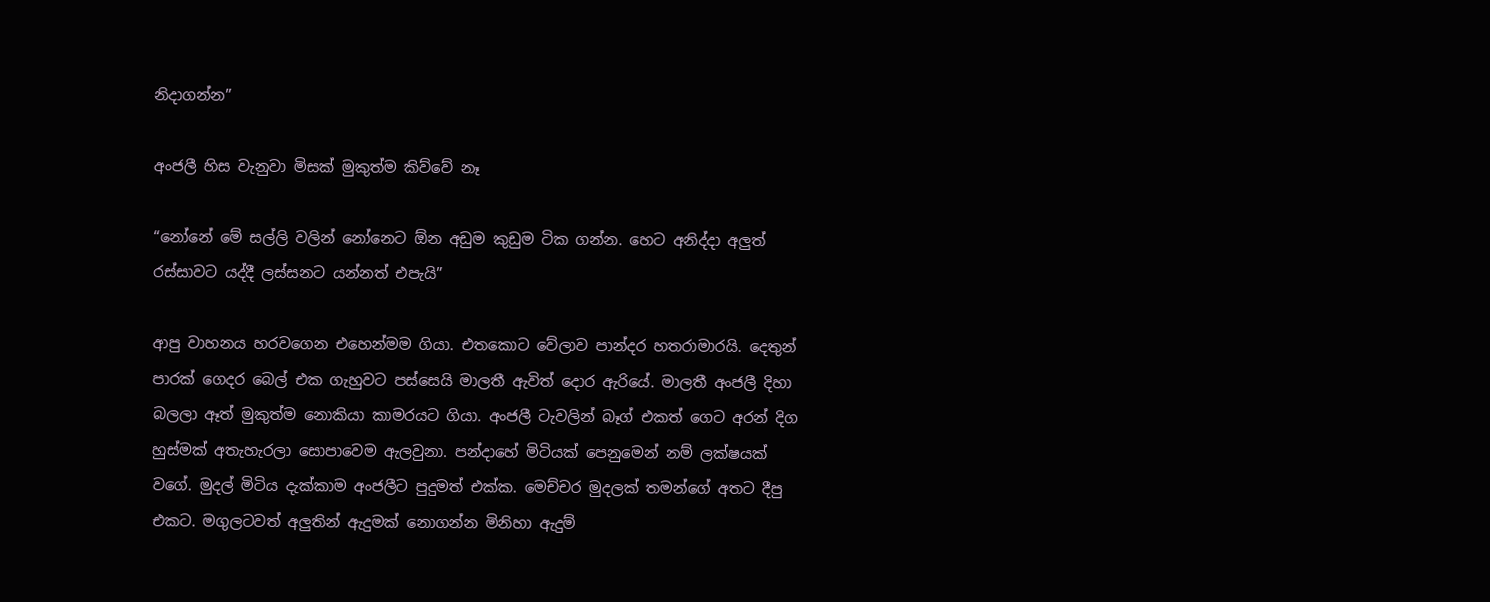නිදාගන්න”

අංජලී හිස වැනුවා මිසක් මුකුත්ම කිව්වේ නෑ

“නෝනේ මේ සල්ලි වලින් නෝනෙට ඕන අඩුම කුඩුම ටික ගන්න. හෙට අනිද්දා අලුත් රස්සාවට යද්දී ලස්සනට යන්නත් එපැයි”

ආපු වාහනය හරවගෙන එහෙන්මම ගියා. එතකොට වේලාව පාන්දර හතරාමාරයි. දෙතුන් පාරක් ගෙදර බෙල් එක ගැහුවට පස්සෙයි මාලතී ඇවිත් දොර ඇරියේ. මාලතී අංජලී දිහා බලලා ඈත් මුකුත්ම නොකියා කාමරයට ගියා. අංජලී ටැවලින් බෑග් එකත් ගෙට අරන් දිග හුස්මක් අතැහැරලා සොපාවෙම ඇලවුනා. පන්දාහේ මිටියක් පෙනුමෙන් නම් ලක්ෂයක් වගේ. මුදල් මිටිය දැක්කාම අංජලීට පුදුමත් එක්ක. මෙච්චර මුදලක් තමන්ගේ අතට දීපු එකට. මගුලටවත් අලුතින් ඇදුමක් නොගන්න මිනිහා ඇදුම්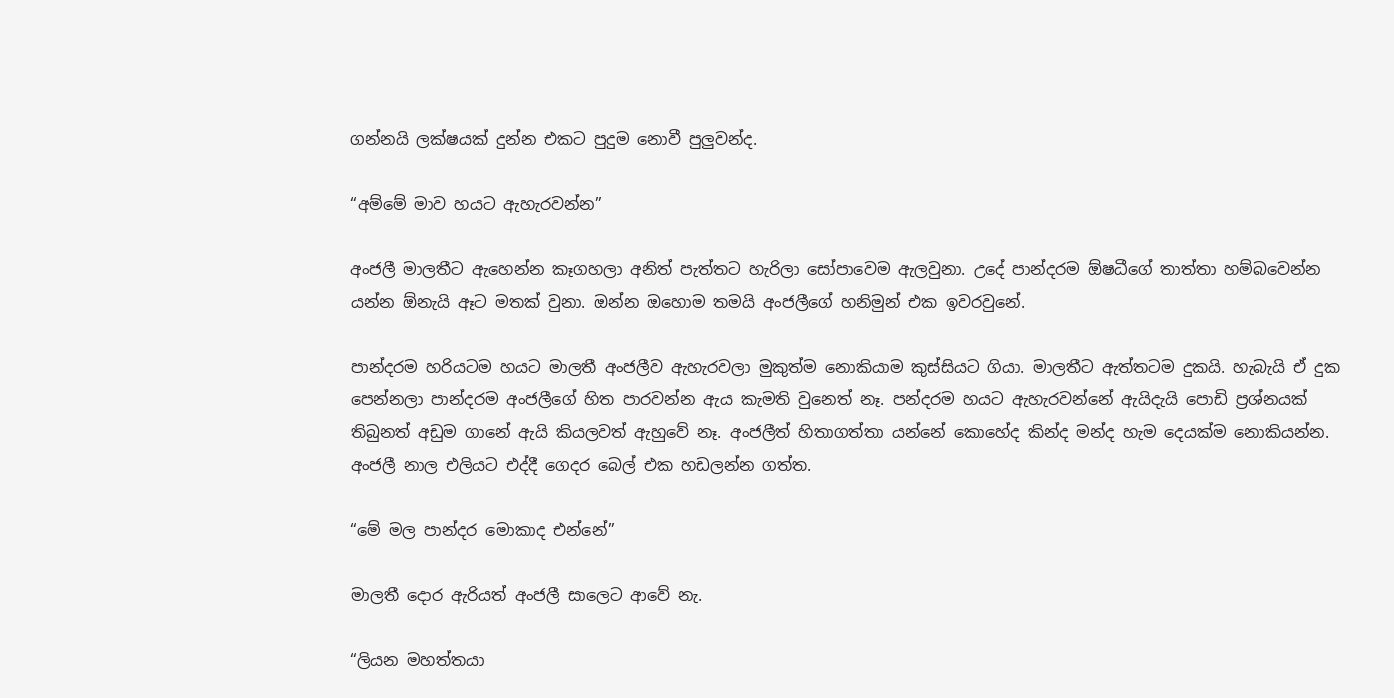ගන්නයි ලක්ෂයක් දුන්න එකට පුදුම නොවී පුලුවන්ද.

“අම්මේ මාව හයට ඇහැරවන්න”

අංජලී මාලතීට ඇහෙන්න කෑගහලා අනිත් පැත්තට හැරිලා සෝපාවෙම ඇලවුනා. උදේ පාන්දරම ඕෂධීගේ තාත්තා හම්බවෙන්න යන්න ඕනැයි ඈට මතක් වුනා. ඔන්න ඔහොම තමයි අංජලීගේ හනිමුන් එක ඉවරවුනේ.

පාන්දරම හරියටම හයට මාලතී අංජලීව ඇහැරවලා මුකුත්ම නොකියාම කුස්සියට ගියා. මාලතීට ඇත්තටම දුකයි. හැබැයි ඒ දුක පෙන්නලා පාන්දරම අංජලීගේ හිත පාරවන්න ඇය කැමති වුනෙත් නෑ. පන්දරම හයට ඇහැරවන්නේ ඇයිදැයි පොඩි ප්‍රශ්නයක් තිබුනත් අඩුම ගානේ ඇයි කියලවත් ඇහුවේ නෑ. අංජලීත් හිතාගත්තා යන්නේ කොහේද කින්ද මන්ද හැම දෙයක්ම නොකියන්න. අංජලී නාල එලියට එද්දී ගෙදර බෙල් එක හඩලන්න ගත්ත.

“මේ මල පාන්දර මොකාද එන්නේ”

මාලතී දොර ඇරියත් අංජලී සාලෙට ආවේ නැ.

“ලියන මහත්තයා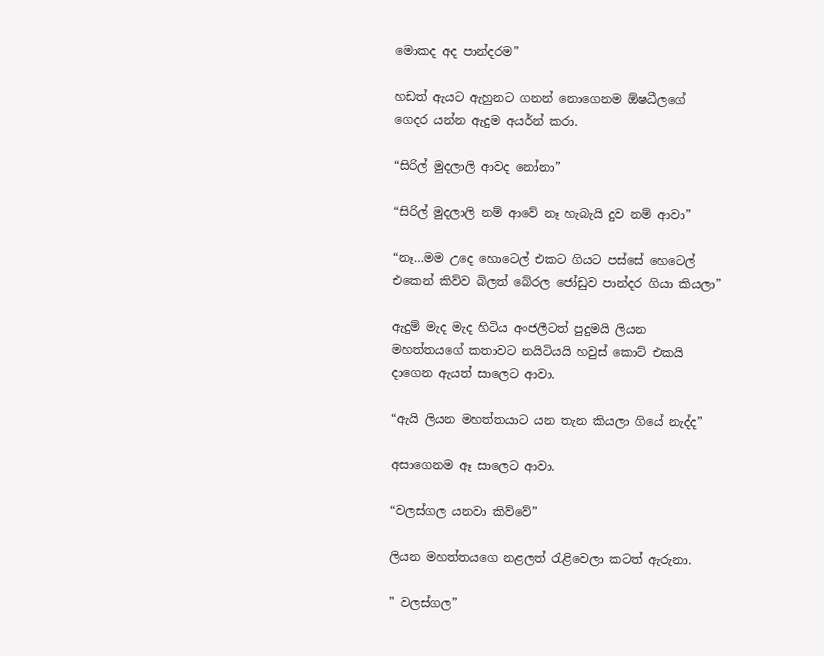මොකද අද පාන්දරම”

හඩත් ඇයට ඇහුනට ගනන් නොගෙනම ඕෂධීලගේ ගෙදර යන්න ඇදුම අයර්න් කරා.

“සිරිල් මුදලාලි ආවද නෝනා”

“සිරිල් මුදලාලි නම් ආවේ නෑ හැබැයි දුව නම් ආවා”

“නෑ…මම උදෙ හොටෙල් එකට ගියට පස්සේ හෙටෙල් එකෙන් කිව්ව බිලත් බේරල ජෝඩුව පාන්දර ගියා කියලා”

ඇදුම් මැද මැද හිටිය අංජලීටත් පුදුමයි ලියන මහත්තයගේ කතාවට නයිටියයි හවුස් කොට් එකයි දාගෙන ඇයත් සාලෙට ආවා.

“ඇයි ලියන මහත්තයාට යන තැන කියලා ගියේ නැද්ද”

අසාගෙනම ඈ සාලෙට ආවා.

“වලස්ගල යනවා කිව්වේ”

ලියන මහත්තයගෙ නළලත් රැළිවෙලා කටත් ඇරුනා.

” වලස්ගල”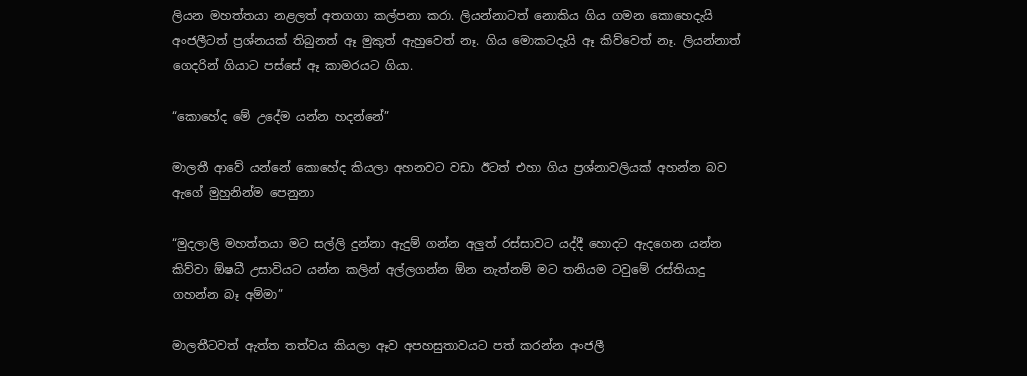ලියන මහත්තයා නළලත් අතගගා කල්පනා කරා. ලියන්නාටත් නොකිය ගිය ගමන කොහෙදැයි අංජලීටත් ප්‍රශ්නයක් තිබුනත් ඈ මුකුත් ඇහුවෙත් නෑ. ගිය මොකටදැයි ඈ කිව්වෙත් නෑ. ලියන්නාත් ගෙදරින් ගියාට පස්සේ ඈ කාමරයට ගියා.

“කොහේද මේ උදේම යන්න හදන්නේ”

මාලතී ආවේ යන්නේ කොහේද කියලා අහනවට වඩා ඊටත් එහා ගිය ප්‍රශ්නාවලියක් අහන්න බව ඇගේ මුහුනින්ම පෙනුනා

“මුදලාලි මහත්තයා මට සල්ලි දුන්නා ඇදුම් ගන්න අලුත් රස්සාවට යද්දී හොදට ඇදගෙන යන්න කිව්වා ඕෂධී උසාවියට යන්න කලින් අල්ලගන්න ඕන නැත්නම් මට තනියම ටවුමේ රස්තියාදු ගහන්න බෑ අම්මා”

මාලතීටවත් ඇත්ත තත්වය කියලා ඈව අපහසුතාවයට පත් කරන්න අංජලී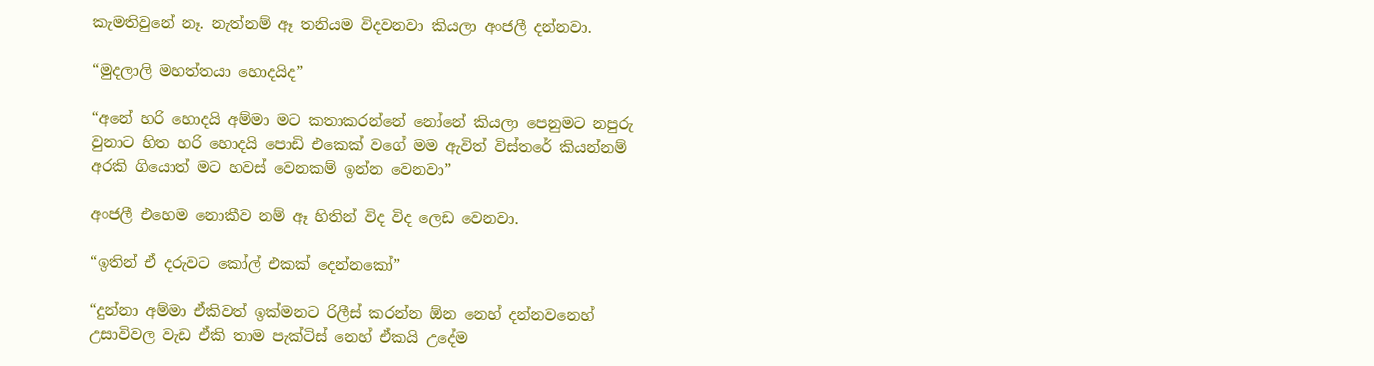කැමතිවුනේ නෑ. නැත්නම් ඈ තනියම විදවනවා කියලා අංජලී දන්නවා.

“මුදලාලි මහත්තයා හොදයිද”

“අනේ හරි හොදයි අම්මා මට කතාකරන්නේ නෝනේ කියලා පෙනුමට නපුරු වුනාට හිත හරි හොදයි පොඩි එකෙක් වගේ මම ඇවිත් විස්තරේ කියන්නම් අරකි ගියොත් මට හවස් වෙනකම් ඉන්න වෙනවා”

අංජලී එහෙම නොකීව නම් ඈ හිතින් විද විද ලෙඩ වෙනවා.

“ඉතින් ඒ දරුවට කෝල් එකක් දෙන්නකෝ”

“දුන්නා අම්මා ඒකිවත් ඉක්මනට රිලීස් කරන්න ඕන නෙහ් දන්නවනෙහ් උසාවිවල වැඩ ඒකි තාම පැක්ටිස් නෙහ් ඒකයි උදේම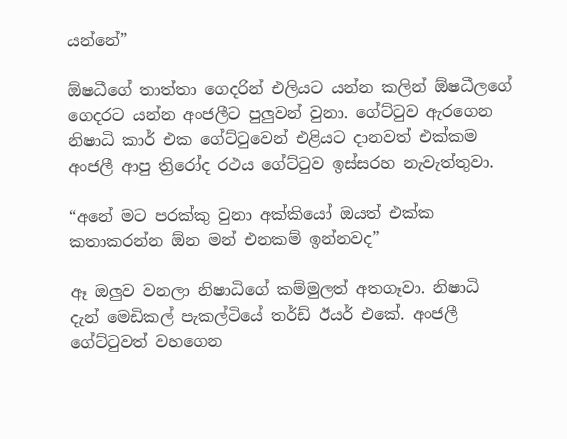යන්නේ”

ඕෂධීගේ තාත්තා ගෙදරින් එලියට යන්න කලින් ඕෂධීලගේ ගෙදරට යන්න අංජලීට පුලුවන් වුනා. ගේට්ටුව ඇරගෙන නිෂාධි කාර් එක ගේට්ටුවෙන් එළියට දානවත් එක්කම අංජලී ආපු ත්‍රිරෝද රථය ගේට්ටුව ඉස්සරහ නැවැත්තුවා.

“අනේ මට පරක්කු වුනා අක්කියෝ ඔයත් එක්ක කතාකරන්න ඕන මන් එනකම් ඉන්නවද”

ඈ ඔලුව වනලා නිෂාධිගේ කම්මුලත් අතගෑවා. නිෂාධි දැන් මෙඩිකල් පැකල්ටියේ තර්ඩ් ඊයර් එකේ. අංජලී ගේට්ටුවත් වහගෙන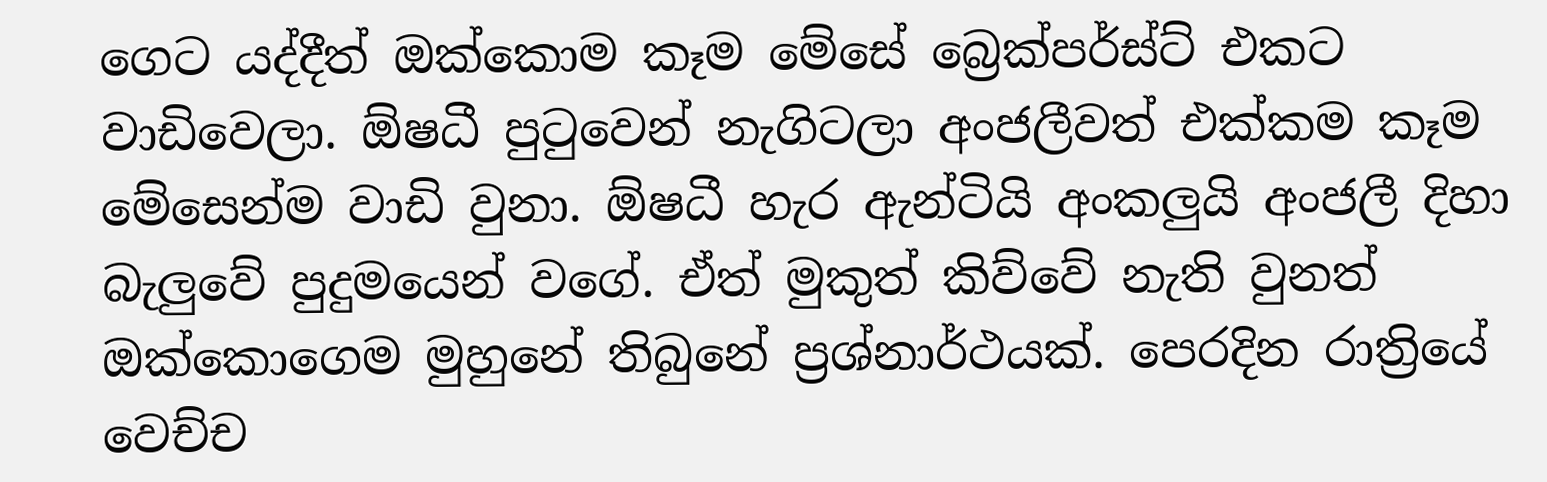ගෙට යද්දීත් ඔක්කොම කෑම මේසේ බ්‍රෙක්පර්ස්ට් එකට වාඩිවෙලා. ඕෂධී පුටුවෙන් නැගිටලා අංජලීවත් එක්කම කෑම මේසෙන්ම වාඩි වුනා. ඕෂධී හැර ඇන්ටියි අංකලුයි අංජලී දිහා බැලුවේ පුදුමයෙන් වගේ. ඒත් මුකුත් කිව්වේ නැති වුනත් ඔක්කොගෙම මුහුනේ තිබුනේ ප්‍රශ්නාර්ථයක්. පෙරදින රාත්‍රියේ වෙච්ච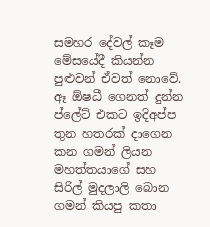සමහර දේවල් කෑම මේසයේදී කියන්න පුළුවන් ඒවත් නොවේ. ඈ ඕෂධී ගෙනත් දුන්න ප්ලේට් එකට ඉදිඅප්ප තුන හතරක් දාගෙන කන ගමන් ලියන මහත්තයාගේ සහ සිරිල් මුදලාලි බොන ගමන් කියපු කතා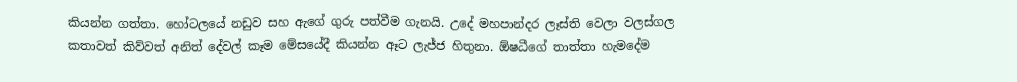කියන්න ගත්තා. හෝටලයේ නඩුව සහ ඇගේ ගුරු පත්වීම ගැනයි. උදේ මහපාන්දර ලෑස්ති වෙලා වලස්ගල කතාවත් කිව්වත් අනිත් දේවල් කෑම මේසයේදී කියන්න ඈට ලැජ්ජ හිතුනා. ඕෂධීගේ තාත්තා හැමදේම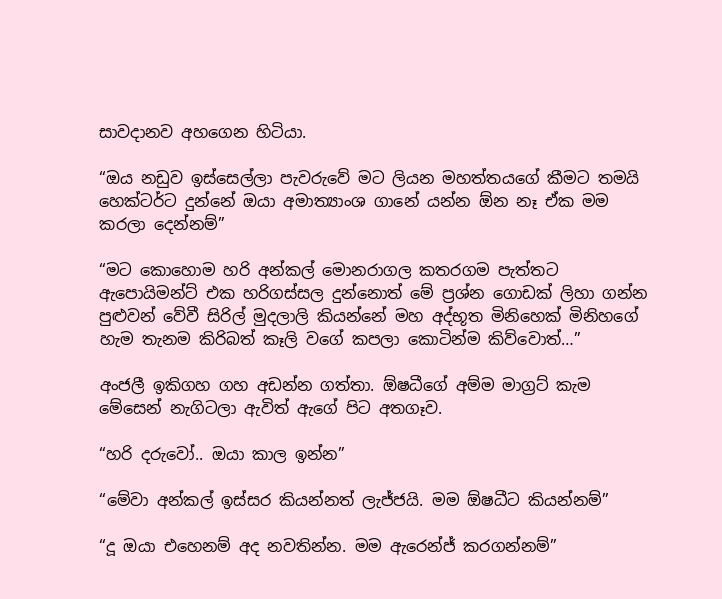සාවදානව අහගෙන හිටියා.

“ඔය නඩුව ඉස්සෙල්ලා පැවරුවේ මට ලියන මහත්තයගේ කීමට තමයි හෙක්ටර්ට දුන්නේ ඔයා අමාත්‍යාංශ ගානේ යන්න ඕන නෑ ඒක මම කරලා දෙන්නම්”

“මට කොහොම හරි අන්කල් මොනරාගල කතරගම පැත්තට ඇපොයිමන්ට් එක හරිගස්සල දුන්නොත් මේ ප්‍රශ්න ගොඩක් ලිහා ගන්න පුළුවන් වේවී සිරිල් මුදලාලි කියන්නේ මහ අද්භූත මිනිහෙක් මිනිහගේ හැම තැනම කිරිබත් කෑලි වගේ කපලා කොටින්ම කිව්වොත්…”

අංජලී ඉකිගහ ගහ අඩන්න ගත්තා. ඕෂධීගේ අම්ම මාග්‍රට් කැම මේසෙන් නැගිටලා ඇවිත් ඇගේ පිට අතගෑව.

“හරි දරුවෝ.. ඔයා කාල ඉන්න”

“මේවා අන්කල් ඉස්සර කියන්නත් ලැජ්ජයි. මම ඕෂධීට කියන්නම්”

“දූ ඔයා එහෙනම් අද නවතින්න. මම ඇරෙන්ජ් කරගන්නම්”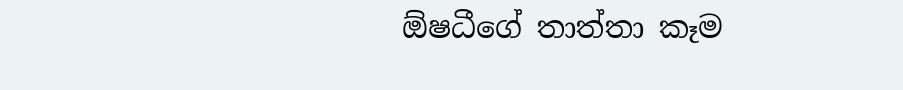ඕෂධීගේ තාත්තා කෑම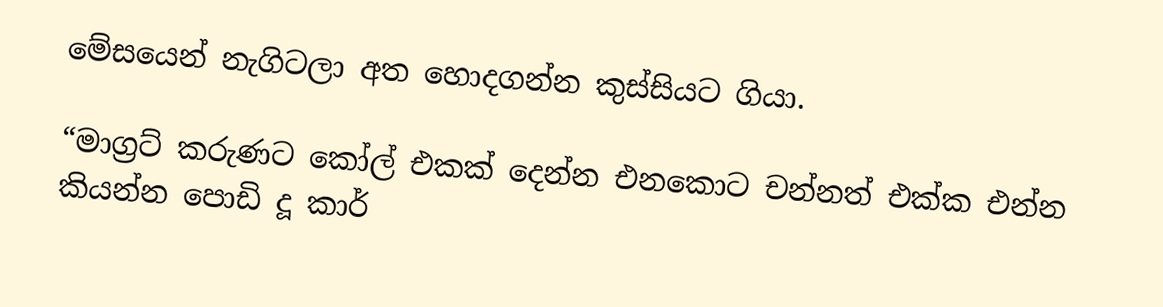මේසයෙන් නැගිටලා අත හොදගන්න කුස්සියට ගියා.

“මාග්‍රට් කරුණට කෝල් එකක් දෙන්න එනකොට චන්නත් එක්ක එන්න කියන්න පොඩි දූ කාර්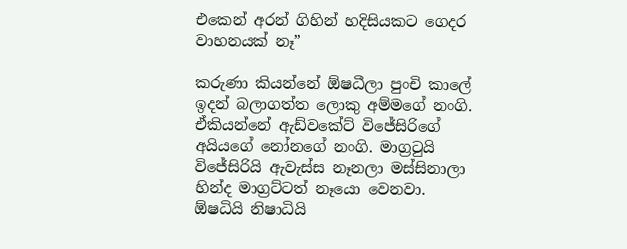එකෙන් අරන් ගිහින් හදිසියකට ගෙදර වාහනයක් නෑ”

කරුණා කියන්නේ ඕෂධීලා පුංචි කාලේ ඉදන් බලාගත්ත ලොකු අම්මගේ නංගි. ඒකියන්නේ ඇඩ්වකේට් විජේසිරිගේ අයියගේ නෝනගේ නංගි. මාග්‍රටුයි විජේසිරියි ඇවැස්ස නෑනලා මස්සිනාලා හින්ද මාග්‍රට්ටත් නෑයො වෙනවා. ඕෂධියි නිෂාධියි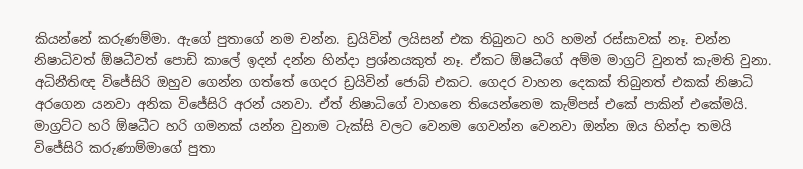කියන්නේ කරුණම්මා. ඇගේ පුතාගේ නම චන්න. ඩ්‍රයිවින් ලයිසන් එක තිබුනට හරි හමන් රස්සාවක් නෑ. චන්න නිෂාධිවත් ඕෂධීවත් පොඩි කාලේ ඉදන් දන්න හින්දා ප්‍රශ්නයකුත් නෑ. ඒකට ඕෂධීගේ අම්ම මාග්‍රට් වුනත් කැමති වුනා. අධිනීතිඥ විජේසිරි ඔහුව ගෙන්න ගත්තේ ගෙදර ඩ්‍රයිවින් ජොබ් එකට. ගෙදර වාහන දෙකක් තිබුනත් එකක් නිෂාධි අරගෙන යනවා අනික විජේසිරි අරන් යනවා. ඒත් නිෂාධිගේ වාහනෙ තියෙන්නෙම කැම්පස් එකේ පාකින් එකේමයි. මාග්‍රට්ට හරි ඕෂධීට හරි ගමනක් යන්න වුනාම ටැක්සි වලට වෙනම ගෙවන්න වෙනවා ඔන්න ඔය හින්දා තමයි විජේසිරි කරුණාම්මාගේ පුතා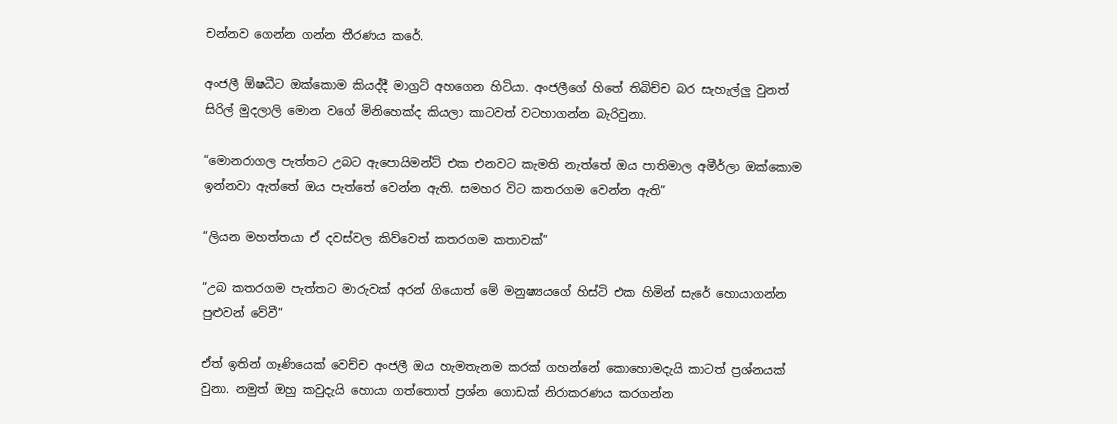චන්නව ගෙන්න ගන්න තීරණය කරේ.

අංජලී ඕෂධීට ඔක්කොම කියද්දී මාග්‍රට් අහගෙන හිටියා. අංජලීගේ හිතේ තිබිච්ච බර සැහැල්ලු වුනත් සිරිල් මුදලාලි මොන වගේ මිනිහෙක්ද කියලා කාටවත් වටහාගන්න බැරිවුනා.

“මොනරාගල පැත්තට උබට ඇපොයිමන්ට් එක එනවට කැමති නැත්තේ ඔය පාතිමාල අමීර්ලා ඔක්කොම ඉන්නවා ඇත්තේ ඔය පැත්තේ වෙන්න ඇති. සමහර විට කතරගම වෙන්න ඇති”

“ලියන මහත්තයා ඒ දවස්වල කිව්වෙත් කතරගම කතාවක්”

“උබ කතරගම පැත්තට මාරුවක් අරන් ගියොත් මේ මනුෂ්‍යයගේ හිස්ටි එක හිමින් සැරේ හොයාගන්න පුළුවන් වේවී”

ඒත් ඉතින් ගෑණියෙක් වෙච්ච අංජලී ඔය හැමතැනම කරක් ගහන්නේ කොහොමදැයි කාටත් ප්‍රශ්නයක් වුනා. නමුත් ඔහු කවුදැයි හොයා ගත්තොත් ප්‍රශ්න ගොඩක් නිරාකරණය කරගන්න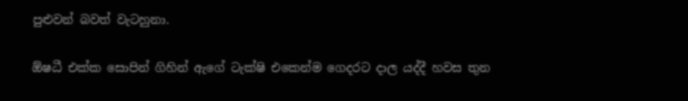පුළුවන් බවත් වැටහුනා.

ඕෂධී එක්ක සොපින් ගිහින් ඇගේ ටැක්ෂි එකෙන්ම ගෙදරට දාල යද්දී හවස තුන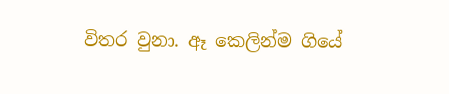විතර වුනා. ඈ කෙලින්ම ගියේ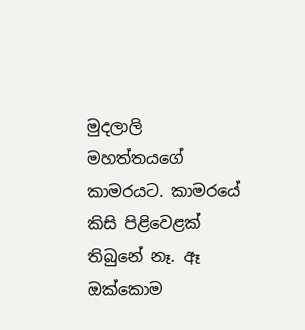මුදලාලි මහත්තයගේ කාමරයට. කාමරයේ කිසි පිළිවෙළක් තිබුනේ නෑ. ඈ ඔක්කොම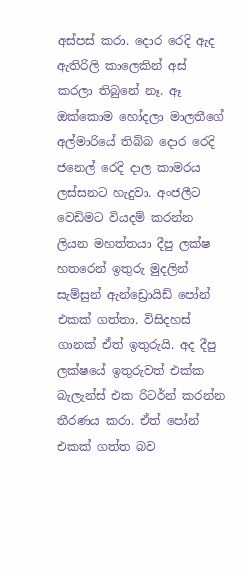අස්පස් කරා. දොර රෙදි ඇද ඇතිරිලි කාලෙකින් අස් කරලා තිබුනේ නෑ. ඈ ඔක්කොම හෝදලා මාලතීගේ අල්මාරියේ තිබ්බ දොර රෙදි ජනෙල් රෙදි දාල කාමරය ලස්සනට හැදුවා. අංජලීට වෙඩිමට වියදම් කරන්න ලියන මහත්තයා දීපු ලක්ෂ හතරෙන් ඉතුරු මුදලින් සැම්සුන් ඇන්ඩ්‍රොයිඩ් පෝන් එකක් ගත්තා. විසිදහස් ගානක් ඒත් ඉතුරුයි. අද දීපු ලක්ෂයේ ඉතුරුවත් එක්ක බැලැන්ස් එක රිටර්න් කරන්න තීරණය කරා. ඒත් පෝන් එකක් ගත්ත බව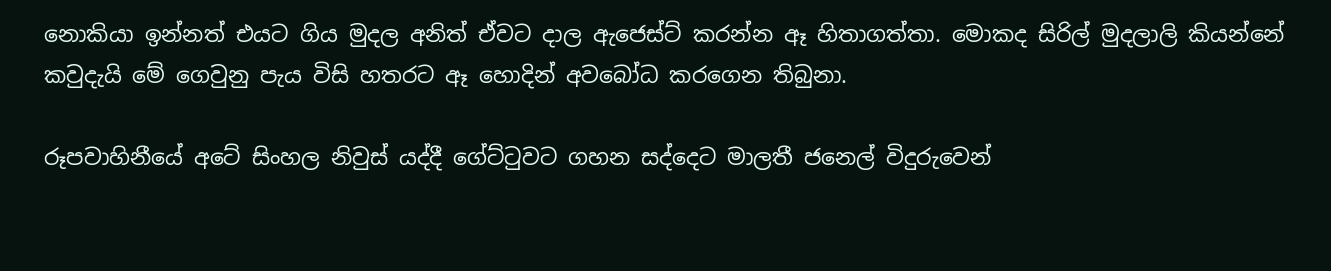නොකියා ඉන්නත් එයට ගිය මුදල අනිත් ඒවට දාල ඇජෙස්ට් කරන්න ඈ හිතාගත්තා. මොකද සිරිල් මුදලාලි කියන්නේ කවුදැයි මේ ගෙවුනු පැය විසි හතරට ඈ හොදින් අවබෝධ කරගෙන තිබුනා.

රූපවාහිනීයේ අටේ සිංහල නිවුස් යද්දී ගේට්ටුවට ගහන සද්දෙට මාලතී ජනෙල් විදුරුවෙන්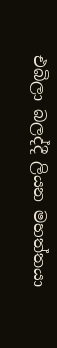එබිලා බලද්දී ලියන මහත්තයා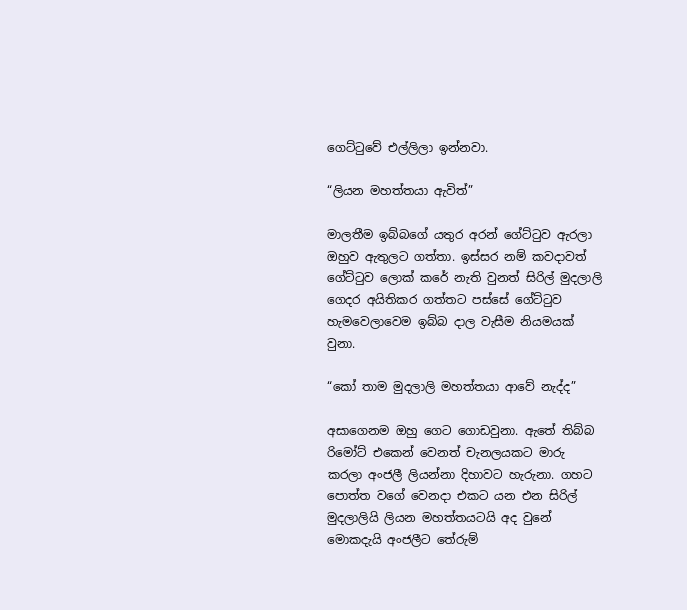ගෙට්ටුවේ එල්ලිලා ඉන්නවා.

“ලියන මහත්තයා ඇවිත්”

මාලතීම ඉබ්බගේ යතුර අරන් ගේට්ටුව ඇරලා ඔහුව ඇතුලට ගත්තා. ඉස්සර නම් කවදාවත් ගේට්ටුව ලොක් කරේ නැති වුනත් සිරිල් මුදලාලි ගෙදර අයිතිකර ගත්තට පස්සේ ගේට්ටුව හැමවෙලාවෙම ඉබ්බ දාල වැසීම නියමයක් වුනා.

“කෝ තාම මුදලාලි මහත්තයා ආවේ නැද්ද”

අසාගෙනම ඔහු ගෙට ගොඩවුනා. ඇතේ තිබ්බ රිමෝට් එකෙන් වෙනත් චැනලයකට මාරු කරලා අංජලී ලියන්නා දිහාවට හැරුනා. ගහට පොත්ත වගේ වෙනදා එකට යන එන සිරිල් මුදලාලියි ලියන මහත්තයටයි අද වුනේ මොකදැයි අංජලීට තේරුම්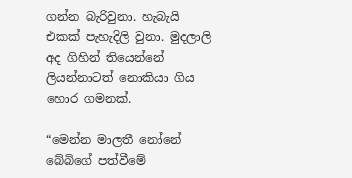ගන්න බැරිවුනා. හැබැයි එකක් පැහැදිලි වුනා. මුදලාලි අද ගිහින් තියෙන්නේ ලියන්නාටත් නොකියා ගිය හොර ගමනක්.

“මෙන්න මාලතී නෝනේ බේබිගේ පත්වීමේ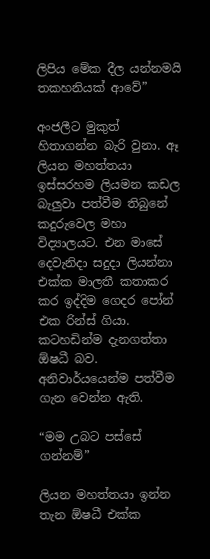ලිපිය මේක දීල යන්නමයි තකහනියක් ආවේ”

අංජලීට මුකුත් හිතාගන්න බැරි වුනා. ඈ ලියන මහත්තයා ඉස්සරහම ලියමන කඩල බැලුවා පත්වීම තිබුනේ කදුරුවෙල මහා විද්‍යාලයට. එන මාසේ දෙවැනිදා සදුදා ලියන්නා එක්ක මාලතී කතාකර කර ඉද්දිම ගෙදර පෝන් එක රින්ස් ගියා. කටහඩින්ම දැනගත්තා ඕෂධී බව. අනිවාර්යයෙන්ම පත්වීම ගැන වෙන්න ඇති.

“මම උබට පස්සේ ගන්නම්”

ලියන මහත්තයා ඉන්න තැන ඕෂධී එක්ක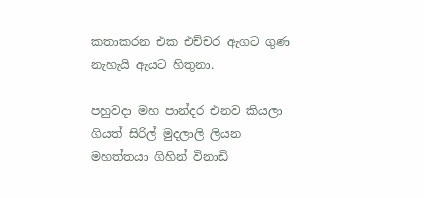කතාකරන එක එච්චර ඇගට ගුණ නැහැයි ඇයට හිතුනා.

පහුවදා මහ පාන්දර එනව කියලා ගියත් සිරිල් මුදලාලි ලියන මහත්තයා ගිහින් විනාඩි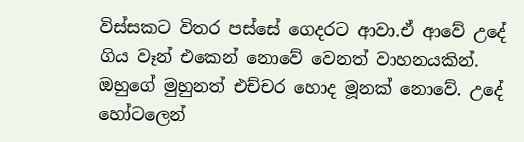විස්සකට විතර පස්සේ ගෙදරට ආවා.ඒ ආවේ උදේ ගිය වෑන් එකෙන් නොවේ වෙනත් වාහනයකින්. ඔහුගේ මුහුනත් එච්චර හොද මූනක් නොවේ. උදේ හෝටලෙන්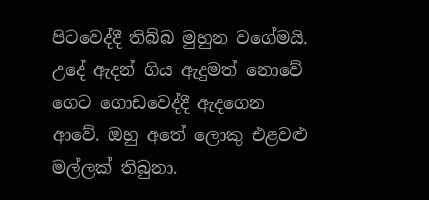පිටවෙද්දී තිබ්බ මුහුන වගේමයි. උදේ ඇදන් ගිය ඇදුමත් නොවේ ගෙට ගොඩවෙද්දී ඇදගෙන ආවේ. ඔහු අතේ ලොකු එළවළු මල්ලක් තිබුනා.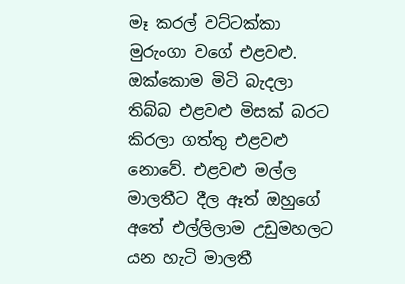මෑ කරල් වට්ටක්කා මුරුංගා වගේ එළවළු. ඔක්කොම මිටි බැදලා තිබ්බ එළවළු මිසක් බරට කිරලා ගත්තු එළවළු නොවේ. එළවළු මල්ල මාලතීට දීල ඈත් ඔහුගේ අතේ එල්ලිලාම උඩුමහලට යන හැටි මාලතී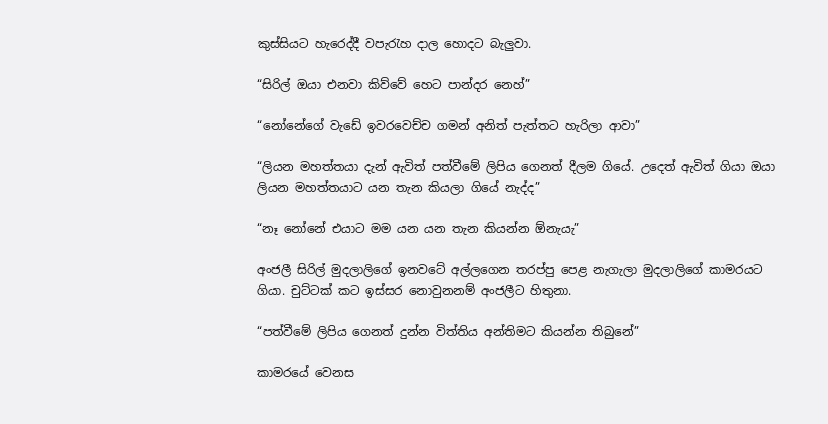කුස්සියට හැරෙද්දී වපැරැහ දාල හොදට බැලුවා.

“සිරිල් ඔයා එනවා කිව්වේ හෙට පාන්දර නෙහ්”

“නෝනේගේ වැඩේ ඉවරවෙච්ච ගමන් අනිත් පැත්තට හැරිලා ආවා”

“ලියන මහත්තයා දැන් ඇවිත් පත්වීමේ ලිපිය ගෙනත් දීලම ගියේ. උදෙත් ඇවිත් ගියා ඔයා ලියන මහත්තයාට යන තැන කියලා ගියේ නැද්ද”

“නෑ නෝනේ එයාට මම යන යන තැන කියන්න ඕනැයැ”

අංජලී සිරිල් මුදලාලිගේ ඉනවටේ අල්ලගෙන තරප්පු පෙළ නැගැලා මුදලාලිගේ කාමරයට ගියා. චුට්ටක් කට ඉස්සර නොවුනනම් අංජලීට හිතුනා.

“පත්වීමේ ලිපිය ගෙනත් දුන්න විත්තිය අන්තිමට කියන්න තිබුනේ”

කාමරයේ වෙනස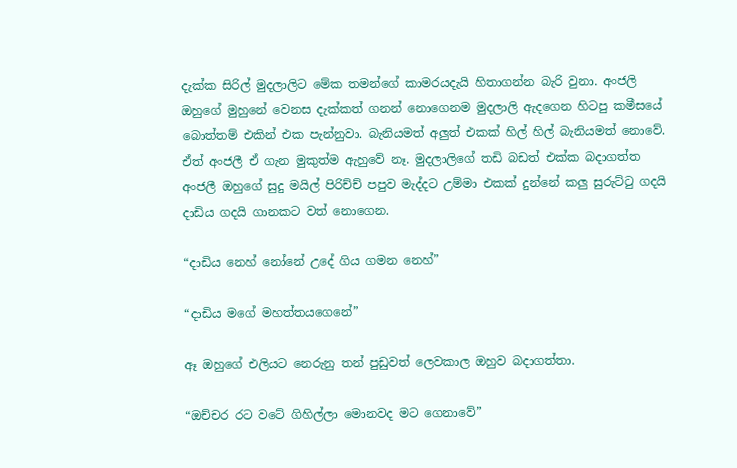දැක්ක සිරිල් මුදලාලිට මේක තමන්ගේ කාමරයදැයි හිතාගන්න බැරි වුනා. අංජලි ඔහුගේ මුහුනේ වෙනස දැක්කත් ගනන් නොගෙනම මුදලාලි ඇදගෙන හිටපු කමීසයේ බොත්තම් එකින් එක පැන්නුවා. බැනියමත් අලුත් එකක් හිල් හිල් බැනියමත් නොවේ. ඒත් අංජලී ඒ ගැන මුකුත්ම ඇහුවේ නෑ. මුදලාලිගේ තඩි බඩත් එක්ක බදාගත්ත අංජලී ඔහුගේ සුදු මයිල් පිරිච්ච් පපුව මැද්දට උම්මා එකක් දුන්නේ කලු සුරුට්ටු ගදයි දාඩිය ගදයි ගානකට වත් නොගෙන.

“දාඩිය නෙහ් නෝනේ උදේ ගිය ගමන නෙහ්”

“දාඩිය මගේ මහත්තයගෙනේ”

ඈ ඔහුගේ එලියට නෙරුනු තන් පුඩුවත් ලෙවකාල ඔහුව බදාගත්තා.

“ඔච්චර රට වටේ ගිහිල්ලා මොනවද මට ගෙනාවේ”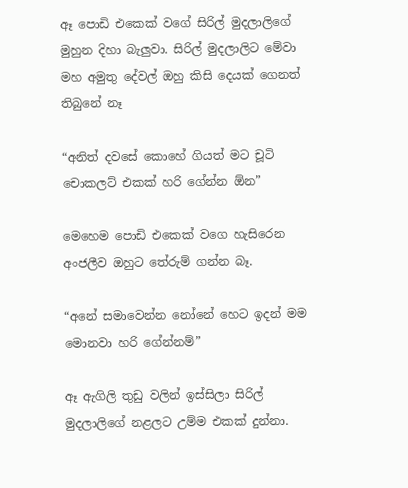ඈ පොඩි එකෙක් වගේ සිරිල් මුදලාලිගේ මුහුන දිහා බැලුවා. සිරිල් මුදලාලිට මේවා මහ අමුතු දේවල් ඔහු කිසි දෙයක් ගෙනත් තිබුනේ නෑ

“අනිත් දවසේ කොහේ ගියත් මට චූටි චොකලට් එකක් හරි ගේන්න ඕන”

මෙහෙම පොඩි එකෙක් වගෙ හැසිරෙන අංජලීව ඔහුට තේරුම් ගන්න බෑ.

“අනේ සමාවෙන්න නෝනේ හෙට ඉදන් මම මොනවා හරි ගේන්නම්”

ඈ ඇගිලි තුඩු වලින් ඉස්සිලා සිරිල් මුදලාලිගේ නළලට උම්ම එකක් දුන්නා.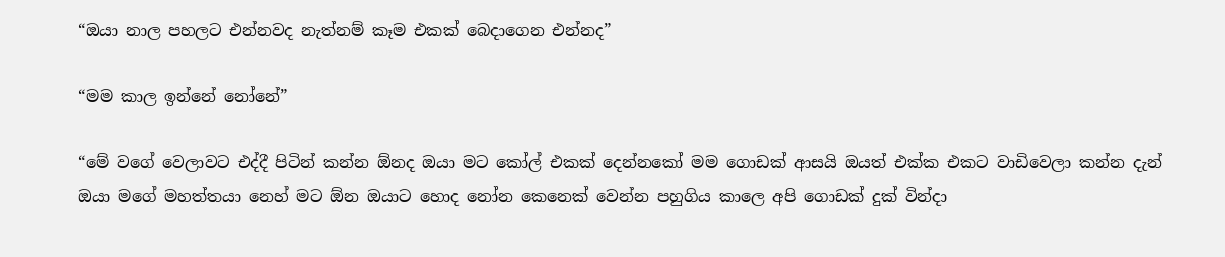“ඔයා නාල පහලට එන්නවද නැත්නම් කෑම එකක් බෙදාගෙන එන්නද”

“මම කාල ඉන්නේ නෝනේ”

“මේ වගේ වෙලාවට එද්දී පිටින් කන්න ඕනද ඔයා මට කෝල් එකක් දෙන්නකෝ මම ගොඩක් ආසයි ඔයත් එක්ක එකට වාඩිවෙලා කන්න දැන් ඔයා මගේ මහත්තයා නෙහ් මට ඕන ඔයාට හොද නෝන කෙනෙක් වෙන්න පහුගිය කාලෙ අපි ගොඩක් දුක් වින්දා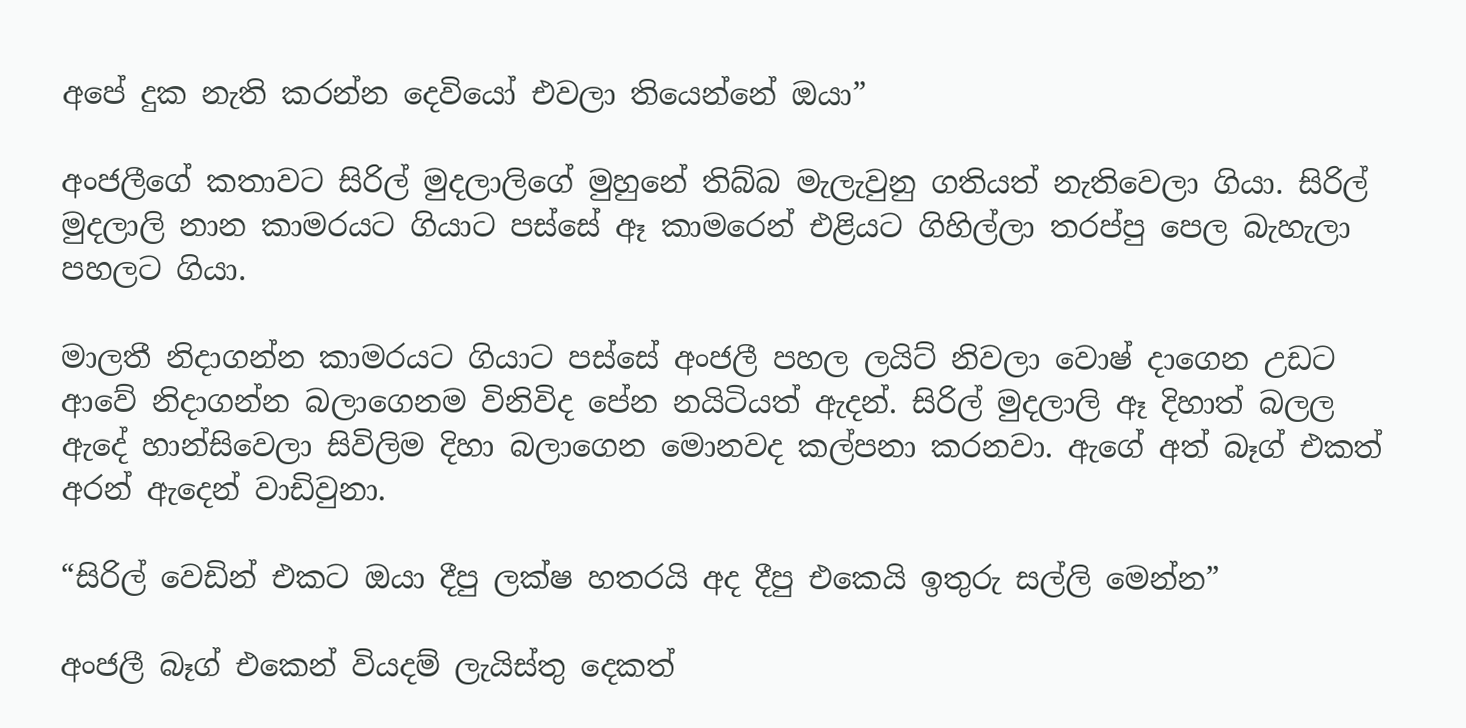අපේ දුක නැති කරන්න දෙවියෝ එවලා තියෙන්නේ ඔයා”

අංජලීගේ කතාවට සිරිල් මුදලාලිගේ මුහුනේ තිබ්බ මැලැවුනු ගතියත් නැතිවෙලා ගියා. සිරිල් මුදලාලි නාන කාමරයට ගියාට පස්සේ ඈ කාමරෙන් එළියට ගිහිල්ලා තරප්පු පෙල බැහැලා පහලට ගියා.

මාලතී නිදාගන්න කාමරයට ගියාට පස්සේ අංජලී පහල ලයිට් නිවලා වොෂ් දාගෙන උඩට ආවේ නිදාගන්න බලාගෙනම විනිවිද පේන නයිටියත් ඇදන්. සිරිල් මුදලාලි ඈ දිහාත් බලල ඇදේ හාන්සිවෙලා සිවිලිම දිහා බලාගෙන මොනවද කල්පනා කරනවා. ඇගේ අත් බෑග් එකත් අරන් ඇදෙන් වාඩිවුනා.

“සිරිල් වෙඩින් එකට ඔයා දීපු ලක්ෂ හතරයි අද දීපු එකෙයි ඉතුරු සල්ලි මෙන්න”

අංජලී බෑග් එකෙන් වියදම් ලැයිස්තු දෙකත්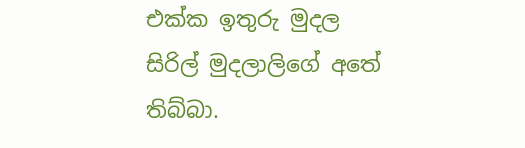එක්ක ඉතුරු මුදල සිරිල් මුදලාලිගේ අතේ තිබ්බා.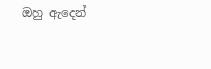ඔහු ඇදෙන්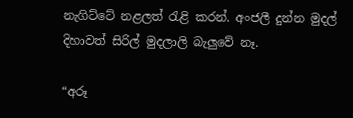නැගිට්ටේ නළලත් රැළි කරන්. අංජලී දුන්න මුදල් දිහාවත් සිරිල් මුදලාලි බැලුවේ නෑ.

“අරූ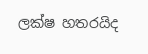ලක්ෂ හතරයිද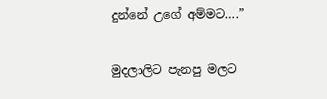දුන්නේ උගේ අම්මට….”

මුදලාලිට පැනපු මලට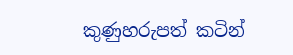කුණුහරුපත් කටින්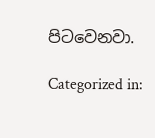පිටවෙනවා.

Categorized in: